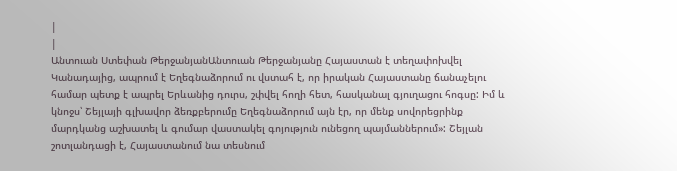|
|
Անտուան Ստեփան ԹերջանյանԱնտուան Թերջանյանը Հայաստան է տեղափոխվել Կանադայից, ապրում է Եղեգնաձորում ու վստահ է, որ իրական Հայաստանը ճանաչելու համար պետք է ապրել Երևանից դուրս, շփվել հողի հետ, հասկանալ գյուղացու հոգսը: Իմ և կնոջս՝ Շեյլայի գլխավոր ձեռքբերումը Եղեգնաձորում այն էր, որ մենք սովորեցրինք մարդկանց աշխատել և գումար վաստակել գոյություն ունեցող պայմաններում»: Շեյլան շոտլանդացի է, Հայաստանում նա տեսնում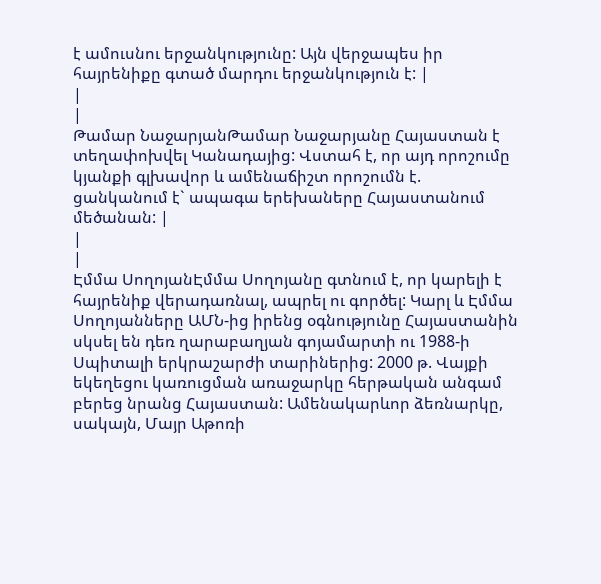է ամուսնու երջանկությունը: Այն վերջապես իր հայրենիքը գտած մարդու երջանկություն է: |
|
|
Թամար ՆաջարյանԹամար Նաջարյանը Հայաստան է տեղափոխվել Կանադայից: Վստահ է, որ այդ որոշումը կյանքի գլխավոր և ամենաճիշտ որոշումն է. ցանկանում է` ապագա երեխաները Հայաստանում մեծանան: |
|
|
Էմմա ՍողոյանԷմմա Սողոյանը գտնում է, որ կարելի է հայրենիք վերադառնալ, ապրել ու գործել: Կարլ և Էմմա Սողոյանները ԱՄՆ-ից իրենց օգնությունը Հայաստանին սկսել են դեռ ղարաբաղյան գոյամարտի ու 1988-ի Սպիտալի երկրաշարժի տարիներից: 2000 թ. Վայքի եկեղեցու կառուցման առաջարկը հերթական անգամ բերեց նրանց Հայաստան: Ամենակարևոր ձեռնարկը, սակայն, Մայր Աթոռի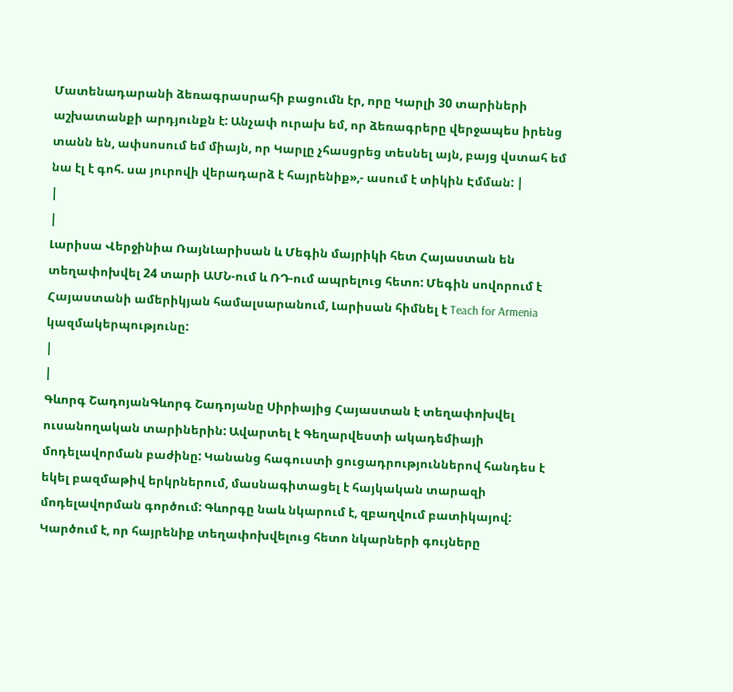Մատենադարանի ձեռագրասրահի բացումն էր, որը Կարլի 30 տարիների աշխատանքի արդյունքն է: Անչափ ուրախ եմ, որ ձեռագրերը վերջապես իրենց տանն են, ափսոսում եմ միայն, որ Կարլը չհասցրեց տեսնել այն, բայց վստահ եմ նա էլ է գոհ. սա յուրովի վերադարձ է հայրենիք»,- ասում է տիկին Էմման: |
|
|
Լարիսա Վերջինիա ՌայնԼարիսան և Մեգին մայրիկի հետ Հայաստան են տեղափոխվել 24 տարի ԱՄՆ-ում և ՌԴ-ում ապրելուց հետո: Մեգին սովորում է Հայաստանի ամերիկյան համալսարանում, Լարիսան հիմնել է Teach for Armenia կազմակերպությունը:
|
|
Գևորգ ՇադոյանԳևորգ Շադոյանը Սիրիայից Հայաստան է տեղափոխվել ուսանողական տարիներին: Ավարտել է Գեղարվեստի ակադեմիայի մոդելավորման բաժինը: Կանանց հագուստի ցուցադրություններով հանդես է եկել բազմաթիվ երկրներում, մասնագիտացել է հայկական տարազի մոդելավորման գործում: Գևորգը նաև նկարում է, զբաղվում բատիկայով: Կարծում է, որ հայրենիք տեղափոխվելուց հետո նկարների գույները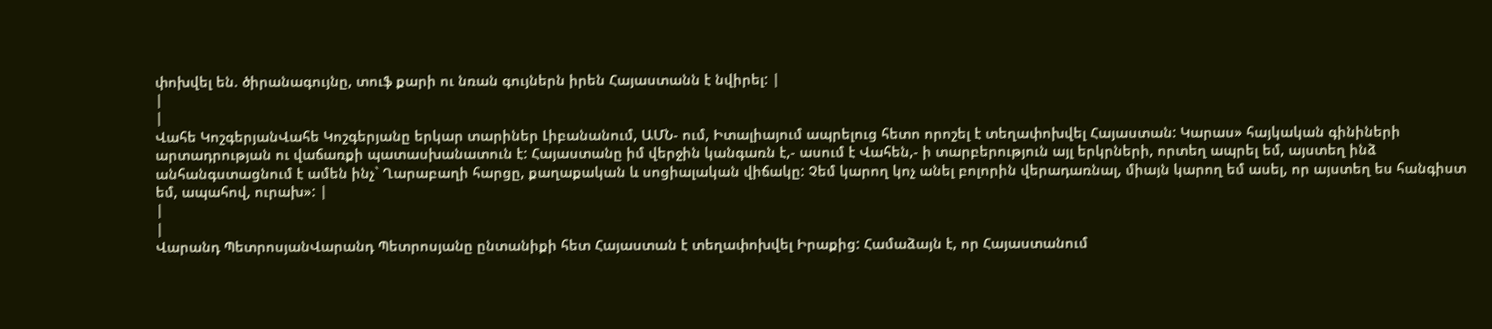փոխվել են. ծիրանագույնը, տուֆ քարի ու նռան գույներն իրեն Հայաստանն է նվիրել: |
|
|
Վահե ԿոշգերյանՎահե Կոշգերյանը երկար տարիներ Լիբանանում, ԱՄՆ- ում, Իտալիայում ապրելուց հետո որոշել է տեղափոխվել Հայաստան: Կարաս» հայկական գինիների արտադրության ու վաճառքի պատասխանատուն է: Հայաստանը իմ վերջին կանգառն է,- ասում է Վահեն,- ի տարբերություն այլ երկրների, որտեղ ապրել եմ, այստեղ ինձ անհանգստացնում է ամեն ինչ` Ղարաբաղի հարցը, քաղաքական և սոցիալական վիճակը: Չեմ կարող կոչ անել բոլորին վերադառնալ, միայն կարող եմ ասել, որ այստեղ ես հանգիստ եմ, ապահով, ուրախ»: |
|
|
Վարանդ ՊետրոսյանՎարանդ Պետրոսյանը ընտանիքի հետ Հայաստան է տեղափոխվել Իրաքից: Համաձայն է, որ Հայաստանում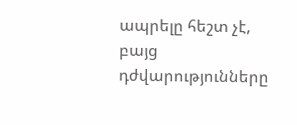ապրելը հեշտ չէ, բայց դժվարությունները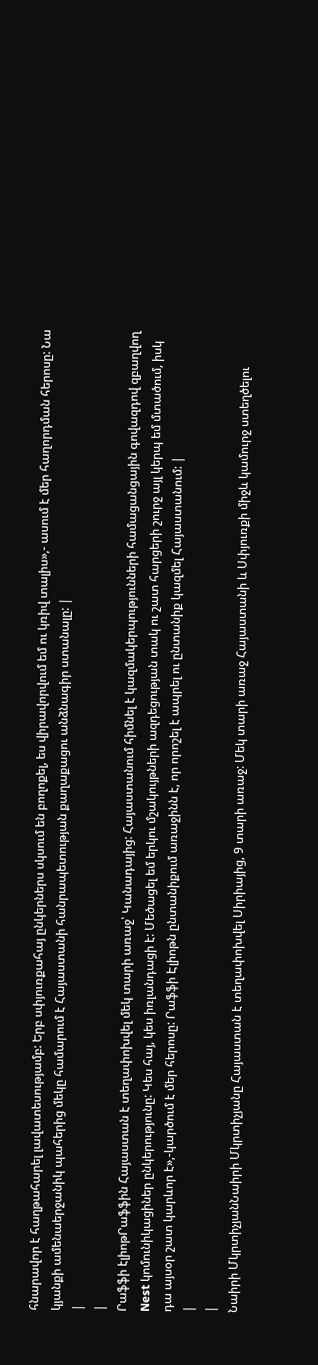հնարավոր է հաղթահարել լավատեսությամբ: Երբ սփյուռքահայ ընկերներս սկսում են բողոքել, ես վիրավորվում եմ ու կռիվ տալիս»,- ասում է մեր հաղորդման հերոսը: Նա կյանքի ամենաերջանիկ պահերից մեկը համարում է Հայաստանի հանրապետության քաղաքացու անձնագիր ստանալը: |
|
|
Րաֆֆի էլիոթՐաֆֆին Հայաստան է տեղափոխվել մեկ տարի առաջ՝ Կանադայից: Հայաստանում հիմնել է կազմակերպությունների համացանցային գովազդով զբաղվող Nest կոմունիկացիներ ընկերությունը: Կես հայ, կես իռլանդացի է: Մեծացել եմ երկու մշակույթների ազդեցության տակ ու շատ հարցերի շուրջ այլ կերպ եմ մտածում, իսկ դա այսօր շատ կարևոր է»,-կարծում է մեր հերոսը: Րաֆֆի Էլիոթն ընտանիքում առաջինն է, որ որոշել է ապրել ու ընտանիք կազմել Հայաստանում: |
|
|
Նաիրի ՄկրտիչյանՆաիրի Մկրտիչյանը Հայաստան է տեղափոխվել Սիրիայից, 9 տարի առաջ: Մեկ տարի առաջ Հայաստանի և Սփյուռքի միջև կամուրջ ստեղծելու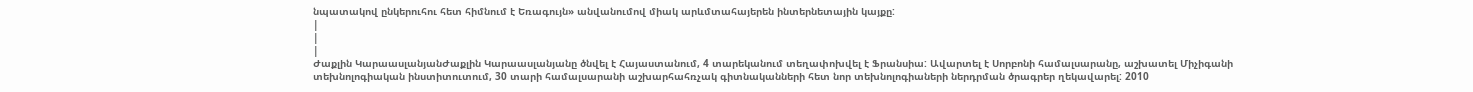նպատակով ընկերուհու հետ հիմնում է Եռագույն» անվանումով միակ արևմտահայերեն ինտերնետային կայքը:
|
|
|
Ժաքլին ԿարաասլանյանԺաքլին Կարաասլանյանը ծնվել է Հայաստանում, 4 տարեկանում տեղափոխվել է Ֆրանսիա: Ավարտել է Սորբոնի համալսարանը, աշխատել Միչիգանի տեխնոլոգիական ինստիտուտում, 30 տարի համալսարանի աշխարհահռչակ գիտնականների հետ նոր տեխնոլոգիաների ներդրման ծրագրեր ղեկավարել: 2010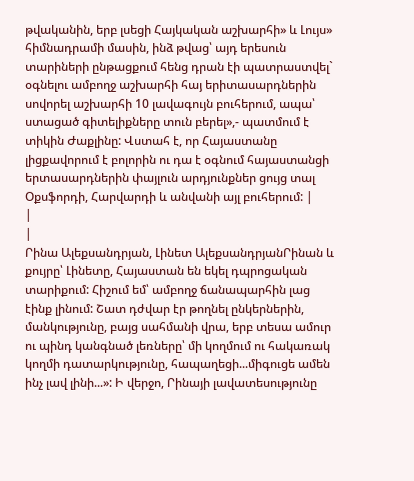թվականին, երբ լսեցի Հայկական աշխարհի» և Լույս» հիմնադրամի մասին, ինձ թվաց՝ այդ երեսուն տարիների ընթացքում հենց դրան էի պատրաստվել` օգնելու ամբողջ աշխարհի հայ երիտասարդներին սովորել աշխարհի 10 լավագույն բուհերում, ապա՝ ստացած գիտելիքները տուն բերել»,- պատմում է տիկին Ժաքլինը: Վստահ է, որ Հայաստանը լիցքավորում է բոլորին ու դա է օգնում հայաստանցի երտասարդներին փայլուն արդյունքներ ցույց տալ Օքսֆորդի, Հարվարդի և անվանի այլ բուհերում: |
|
|
Րինա Ալեքսանդրյան, Լինետ ԱլեքսանդրյանՐինան և քույրը՝ Լինետը, Հայաստան են եկել դպրոցական տարիքում: Հիշում եմ՝ ամբողջ ճանապարհին լաց էինք լինում: Շատ դժվար էր թողնել ընկերներին, մանկությունը, բայց սահմանի վրա, երբ տեսա ամուր ու պինդ կանգնած լեռները՝ մի կողմում ու հակառակ կողմի դատարկությունը, հապաղեցի...միգուցե ամեն ինչ լավ լինի...»: Ի վերջո, Րինայի լավատեսությունը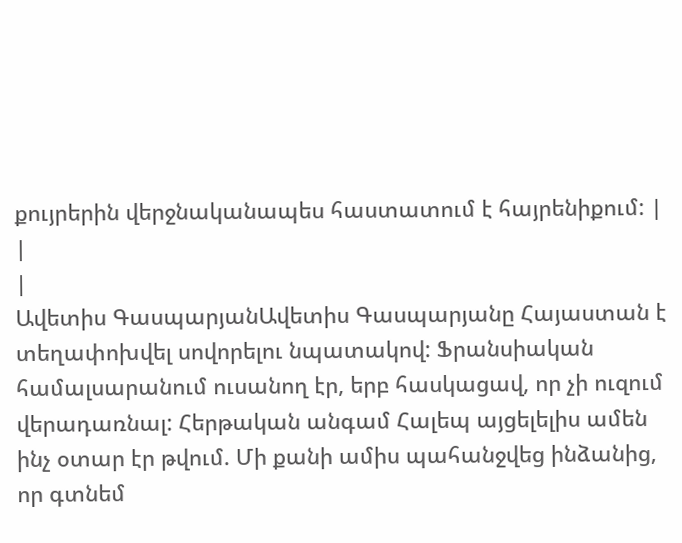քույրերին վերջնականապես հաստատում է հայրենիքում: |
|
|
Ավետիս ԳասպարյանԱվետիս Գասպարյանը Հայաստան է տեղափոխվել սովորելու նպատակով: Ֆրանսիական համալսարանում ուսանող էր, երբ հասկացավ, որ չի ուզում վերադառնալ: Հերթական անգամ Հալեպ այցելելիս ամեն ինչ օտար էր թվում. Մի քանի ամիս պահանջվեց ինձանից, որ գտնեմ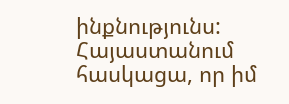ինքնությունս: Հայաստանում հասկացա, որ իմ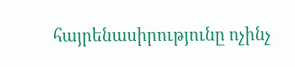հայրենասիրությունը ոչինչ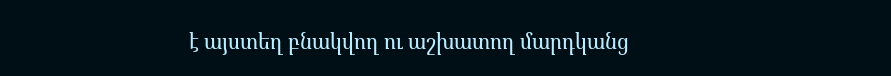է այստեղ բնակվող ու աշխատող մարդկանց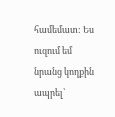համեմատ: Ես ուզում եմ նրանց կողքին ապրել՝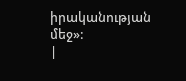իրականության մեջ»:
|